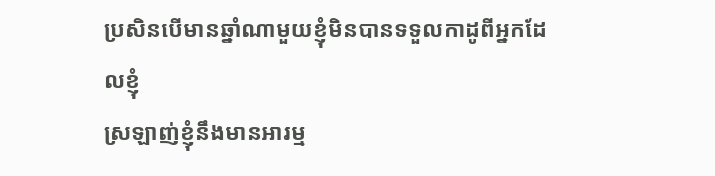ប្រសិនបើមានឆ្នាំណាមួយខ្ញុំមិនបានទទួលកាដូពីអ្នកដែលខ្ញុំ
ស្រឡាញ់ខ្ញុំនឹងមានអារម្ម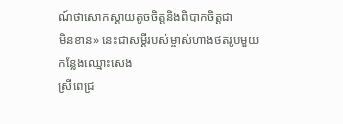ណ៍ថាសោកស្តាយតូចចិត្តនិងពិបាកចិត្តជា
មិនខាន» នេះជាសម្ដីរបស់ម្ចាស់ហាងថតរូបមួយកន្លែងឈ្មោះសេង
ស្រីពេជ្រ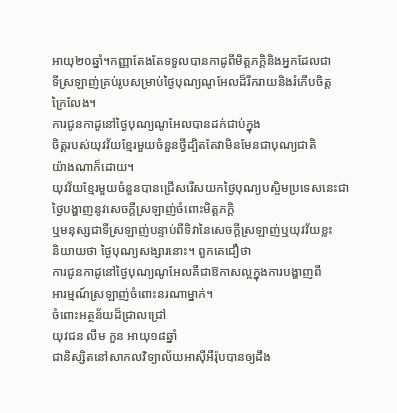អាយុ២០ឆ្នាំ។កញ្ញាតែងតែទទួលបានកាដូពីមិត្តភក្ដិនិងអ្នកដែលជា
ទីស្រឡាញ់គ្រប់រូបសម្រាប់ថ្ងៃបុណ្យណូអែលដ៏រីករាយនិងរំភើបចិត្ដ
ក្រៃលែង។
ការជូនកាដូនៅថ្ងៃបុណ្យណូអែលបានដក់ជាប់ក្នុង
ចិត្ដរបស់យុវវ័យខ្មែរមួយចំនួនថ្វីដ្បិតតែវាមិនមែនជាបុណ្យជាតិ
យ៉ាងណាក៏ដោយ។
យុវវ័យខ្មែរមួយចំនួនបានជ្រើសរើសយកថ្ងៃបុណ្យបស្ចិមប្រទេសនេះជា
ថ្ងៃបង្ហាញនូវសេចក្ដីស្រឡាញ់ចំពោះមិត្ដភក្ដិ
ឬមនុស្សជាទីស្រឡាញ់បន្ទាប់ពីទិវានៃសេចក្ដីស្រឡាញ់ឬយុវវ័យខ្លះ
និយាយថា ថ្ងៃបុណ្យសង្សារនោះ។ ពួកគេជឿថា
ការជូនកាដូនៅថ្ងៃបុណ្យណូអែលគឺជាឱកាសល្អក្នុងការបង្ហាញពី
អារម្មណ៍ស្រឡាញ់ចំពោះនរណាម្នាក់។
ចំពោះអត្ថន័យដ៏ជ្រាលជ្រៅ
យុវជន លឹម កួន អាយុ១៨ឆ្នាំ
ជានិស្សិតនៅសាកលវិទ្យាល័យអាស៊ីអឺរ៉ុបបានឲ្យដឹង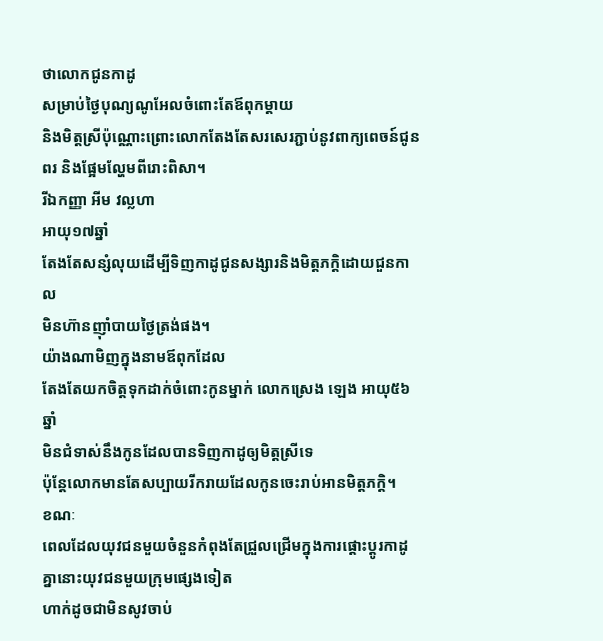ថាលោកជូនកាដូ
សម្រាប់ថ្ងៃបុណ្យណូអែលចំពោះតែឪពុកម្ដាយ
និងមិត្ដស្រីប៉ុណ្ណោះព្រោះលោកតែងតែសរសេរភ្ជាប់នូវពាក្យពេចន៍ជូន
ពរ និងផ្អែមល្ហែមពីរោះពិសា។
រីឯកញ្ញា អីម វល្លហា
អាយុ១៧ឆ្នាំ
តែងតែសន្សំលុយដើម្បីទិញកាដូជូនសង្សារនិងមិត្ដភក្ដិដោយជួនកាល
មិនហ៊ានញ៉ាំបាយថ្ងៃត្រង់ផង។
យ៉ាងណាមិញក្នុងនាមឪពុកដែល
តែងតែយកចិត្ដទុកដាក់ចំពោះកូនម្នាក់ លោកស្រេង ឡេង អាយុ៥៦ឆ្នាំ
មិនជំទាស់នឹងកូនដែលបានទិញកាដូឲ្យមិត្ដស្រីទេ
ប៉ុន្ដែលោកមានតែសប្បាយរីករាយដែលកូនចេះរាប់អានមិត្ដភក្ដិ។
ខណៈ
ពេលដែលយុវជនមួយចំនួនកំពុងតែជ្រួលជ្រើមក្នុងការផ្ដោះប្ដូរកាដូ
គ្នានោះយុវជនមួយក្រុមផ្សេងទៀត
ហាក់ដូចជាមិនសូវចាប់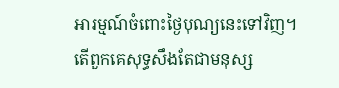អារម្មណ៍ចំពោះថ្ងៃបុណ្យនេះទៅវិញ។
តើពួកគេសុទ្ធសឹងតែជាមនុស្ស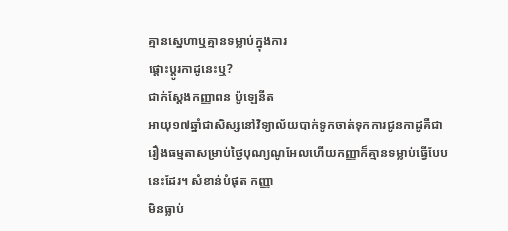គ្មានសេ្នហាឬគ្មានទម្លាប់ក្នុងការ
ផ្ដោះប្ដូរកាដូនេះឬ?
ជាក់ស្ដែងកញ្ញាពន ប៉ូឡេនីត
អាយុ១៧ឆ្នាំជាសិស្សនៅវិទ្យាល័យបាក់ទូកចាត់ទុកការជូនកាដូគឺជា
រឿងធម្មតាសម្រាប់ថ្ងៃបុណ្យណូអែលហើយកញ្ញាក៏គ្មានទម្លាប់ធ្វើបែប
នេះដែរ។ សំខាន់បំផុត កញ្ញា
មិនធ្លាប់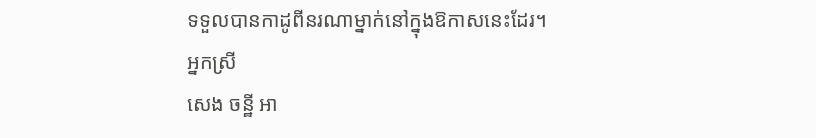ទទួលបានកាដូពីនរណាម្នាក់នៅក្នុងឱកាសនេះដែរ។
អ្នកស្រី
សេង ចន្ឋី អា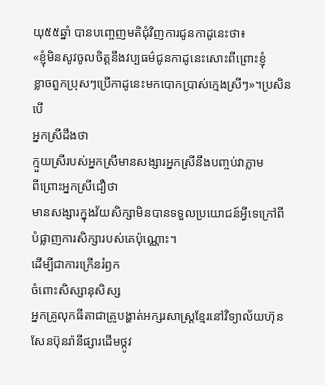យុ៥៥ឆ្នាំ បានបញ្ចេញមតិជុំវិញការជូនកាដូនេះថា៖
«ខ្ញុំមិនសូវចូលចិត្ដនឹងវប្បធម៌ជូនកាដូនេះសោះពីព្រោះខ្ញុំ
ខ្លាចពួកប្រុសៗប្រើកាដូនេះមកបោកប្រាស់ក្មេងស្រីៗ»។ប្រសិនបើ
អ្នកស្រីដឹងថា
ក្មួយស្រីរបស់អ្នកស្រីមានសង្សារអ្នកស្រីនឹងបញ្ចប់វាភ្លាម
ពីព្រោះអ្នកស្រីជឿថា
មានសង្សារក្នុងវ័យសិក្សាមិនបានទទួលប្រយោជន៍អ្វីទេក្រៅពី
បំផ្លាញការសិក្សារបស់គេប៉ុណ្ណោះ។
ដើម្បីជាការក្រើនរំឭក
ចំពោះសិស្សានុសិស្ស
អ្នកគ្រូលុកធីតាជាគ្រូបង្ហាត់អក្សរសាស្ដ្រខ្មែរនៅវិទ្យាល័យហ៊ុន
សែនប៊ុនរ៉ានីផ្សារដើមថ្កូវ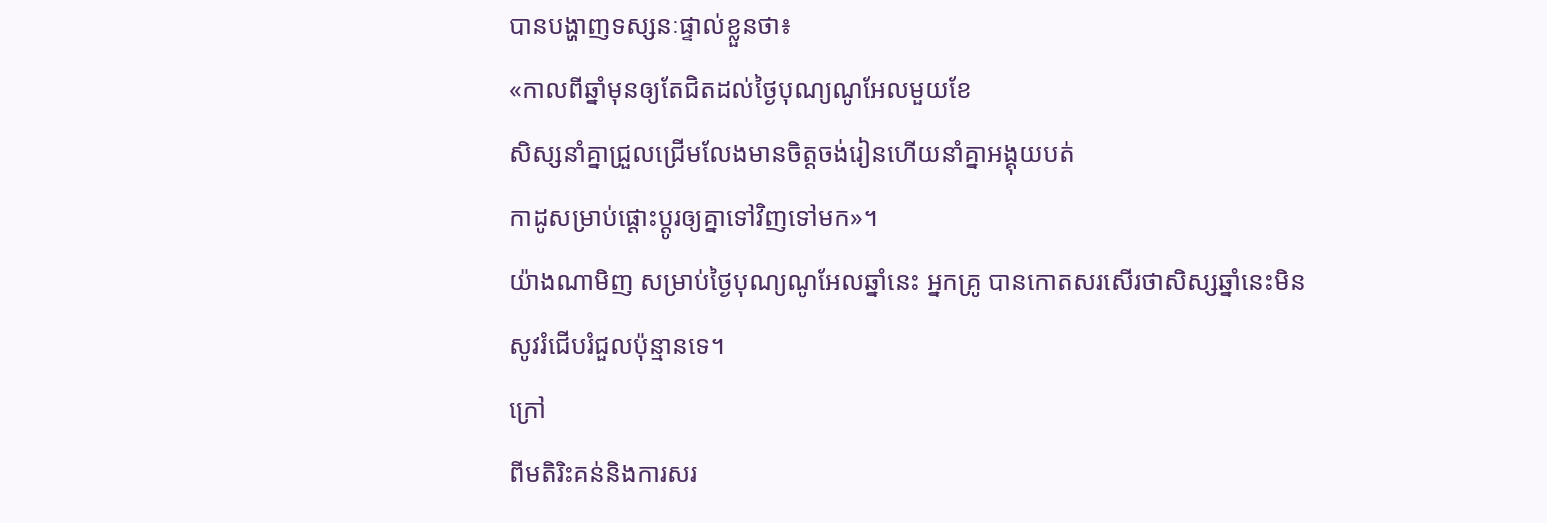បានបង្ហាញទស្សនៈផ្ទាល់ខ្លួនថា៖
«កាលពីឆ្នាំមុនឲ្យតែជិតដល់ថ្ងៃបុណ្យណូអែលមួយខែ
សិស្សនាំគ្នាជ្រួលជ្រើមលែងមានចិត្ដចង់រៀនហើយនាំគ្នាអង្គុយបត់
កាដូសម្រាប់ផ្ដោះប្ដូរឲ្យគ្នាទៅវិញទៅមក»។
យ៉ាងណាមិញ សម្រាប់ថ្ងៃបុណ្យណូអែលឆ្នាំនេះ អ្នកគ្រូ បានកោតសរសើរថាសិស្សឆ្នាំនេះមិនសូវរំជើបរំជួលប៉ុន្មានទេ។
ក្រៅ
ពីមតិរិះគន់និងការសរ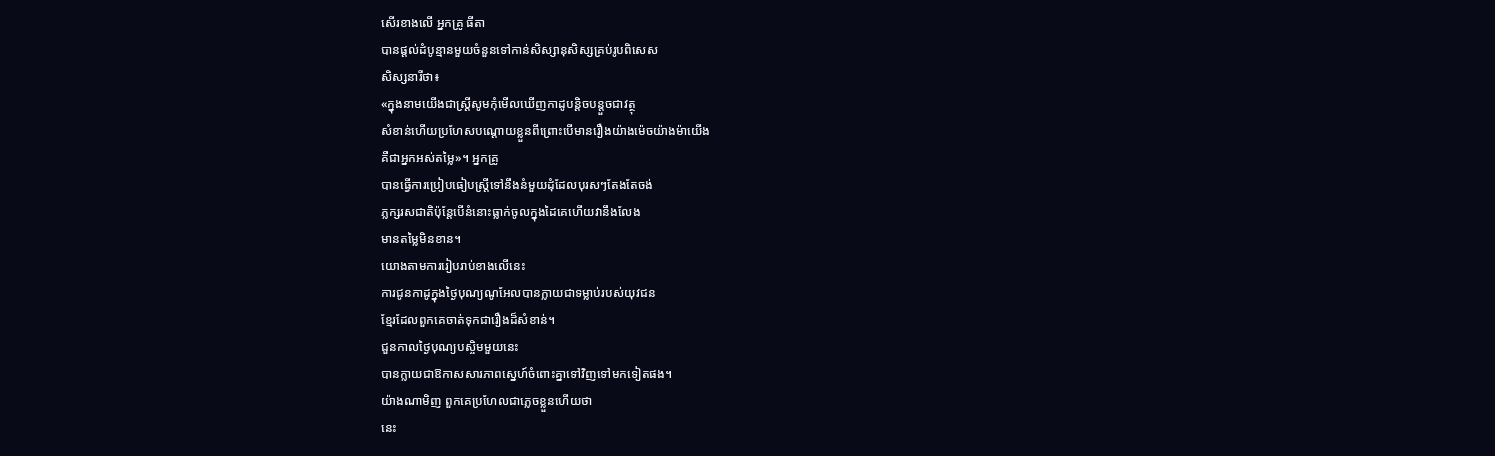សើរខាងលើ អ្នកគ្រូ ធីតា
បានផ្ដល់ដំបូន្មានមួយចំនួនទៅកាន់សិស្សានុសិស្សគ្រប់រូបពិសេស
សិស្សនារីថា៖
«ក្នុងនាមយើងជាស្ដ្រីសូមកុំមើលឃើញកាដូបន្ដិចបន្ដួចជាវត្ថុ
សំខាន់ហើយប្រហែសបណ្ដោយខ្លួនពីព្រោះបើមានរឿងយ៉ាងម៉េចយ៉ាងម៉ាយើង
គឺជាអ្នកអស់តម្លៃ»។ អ្នកគ្រូ
បានធ្វើការប្រៀបធៀបស្ដ្រីទៅនឹងនំមួយដុំដែលបុរសៗតែងតែចង់
ភ្លក្សរសជាតិប៉ុន្ដែបើនំនោះធ្លាក់ចូលក្នុងដៃគេហើយវានឹងលែង
មានតម្លៃមិនខាន។
យោងតាមការរៀបរាប់ខាងលើនេះ
ការជូនកាដូក្នុងថ្ងៃបុណ្យណូអែលបានក្លាយជាទម្លាប់របស់យុវជន
ខ្មែរដែលពួកគេចាត់ទុកជារឿងដ៏សំខាន់។
ជួនកាលថ្ងៃបុណ្យបស្ចិមមួយនេះ
បានក្លាយជាឱកាសសារភាពស្នេហ៍ចំពោះគ្នាទៅវិញទៅមកទៀតផង។
យ៉ាងណាមិញ ពួកគេប្រហែលជាភ្លេចខ្លួនហើយថា
នេះ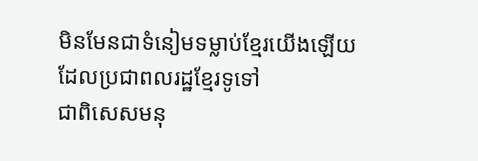មិនមែនជាទំនៀមទម្លាប់ខ្មែរយើងឡើយដែលប្រជាពលរដ្ឋខ្មែរទូទៅ
ជាពិសេសមនុ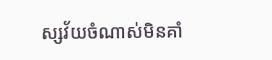ស្សវ័យចំណាស់មិនគាំ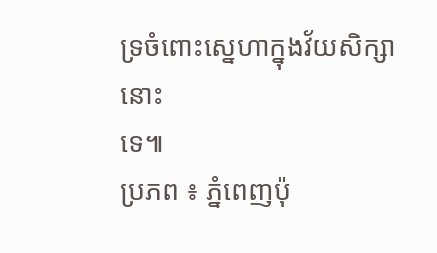ទ្រចំពោះស្នេហាក្នុងវ័យសិក្សានោះ
ទេ៕
ប្រភព ៖ ភ្នំពេញប៉ុ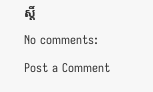ស្តិ៍
No comments:
Post a Comment